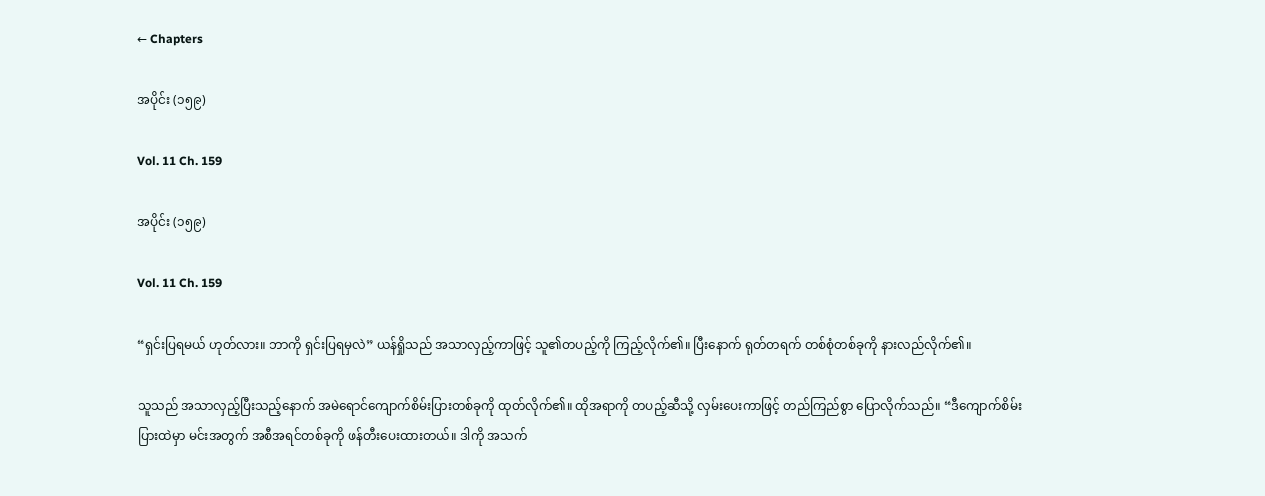← Chapters

အပိုင်း (၁၅၉)

Vol. 11 Ch. 159

အပိုင်း (၁၅၉)

Vol. 11 Ch. 159

“ရှင်းပြရမယ် ဟုတ်လား။ ဘာကို ရှင်းပြရမှလဲ” ယန်ရှိုသည် အသာလှည့်ကာဖြင့် သူ၏တပည့်ကို ကြည့်လိုက်၏။ ပြီးနောက် ရုတ်တရက် တစ်စုံတစ်ခုကို နားလည်လိုက်၏။

သူသည် အသာလှည့်ပြီးသည့်နောက် အမဲရောင်ကျောက်စိမ်းပြားတစ်ခုကို ထုတ်လိုက်၏။ ထိုအရာကို တပည့်ဆီသို့ လှမ်းပေးကာဖြင့် တည်ကြည်စွာ ပြောလိုက်သည်။ “ဒီကျောက်စိမ်းပြားထဲမှာ မင်းအတွက် အစီအရင်တစ်ခုကို ဖန်တီးပေးထားတယ်။ ဒါကို အသက်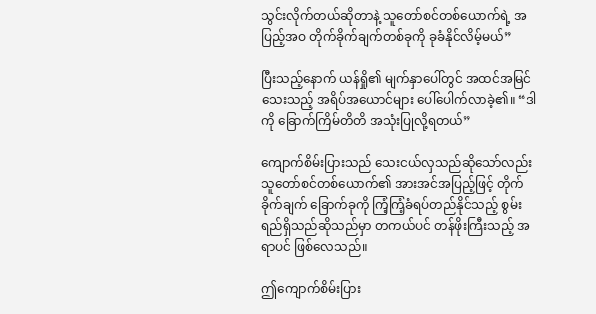သွင်းလိုက်တယ်ဆိုတာနဲ့ သူတော်စင်တစ်ယောက်ရဲ့ အပြည့်အဝ တိုက်ခိုက်ချက်တစ်ခုကို ခုခံနိုင်လိမ့်မယ်”

ပြီးသည့်နောက် ယန်ရှို၏ မျက်နှာပေါ်တွင် အထင်အမြင်သေးသည့် အရိပ်အယောင်များ ပေါ်ပေါက်လာခဲ့၏။ “ဒါကို ခြောက်ကြိမ်တိတိ အသုံးပြုလို့ရတယ်”

ကျောက်စိမ်းပြားသည် သေးငယ်လှသည်ဆိုသော်လည်း သူတော်စင်တစ်ယောက်၏ အားအင်အပြည့်ဖြင့် တိုက်ခိုက်ချက် ခြောက်ခုကို ကြံ့ကြံ့ခံရပ်တည်နိုင်သည့် စွမ်းရည်ရှိသည်ဆိုသည်မှာ တကယ်ပင် တန်ဖိုးကြီးသည့် အရာပင် ဖြစ်လေသည်။

ဤကျောက်စိမ်းပြား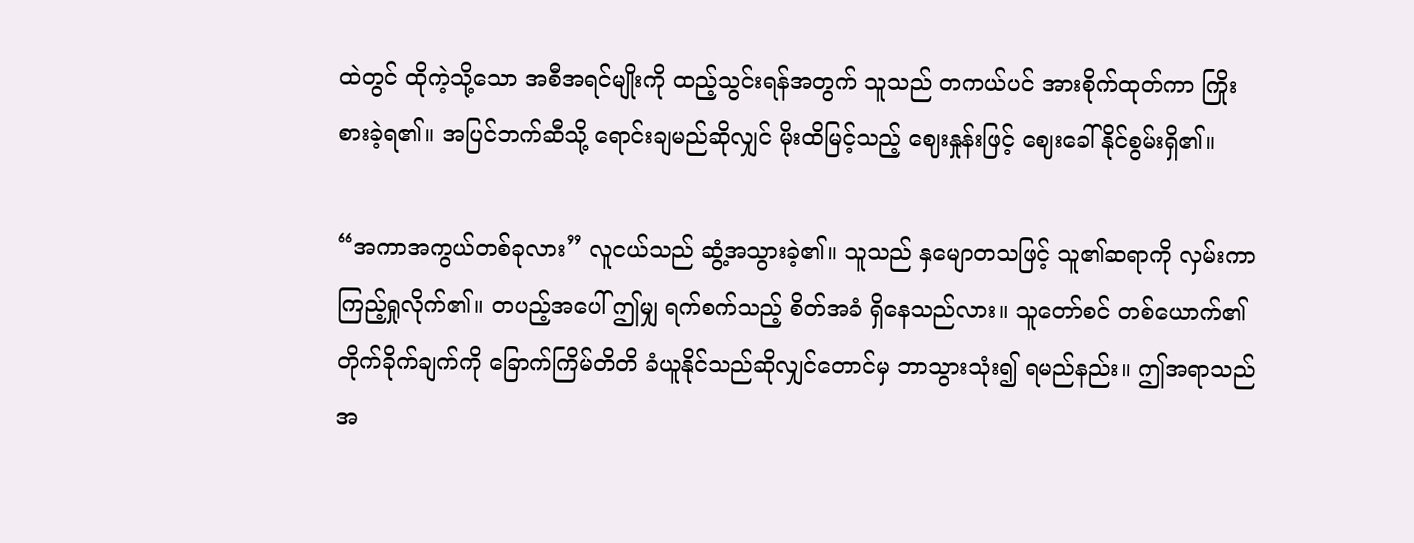ထဲတွင် ထိုကဲ့သို့သော အစီအရင်မျိုးကို ထည့်သွင်းရန်အတွက် သူသည် တကယ်ပင် အားစိုက်ထုတ်ကာ ကြိုးစားခဲ့ရ၏။ အပြင်ဘက်ဆီသို့ ရောင်းချမည်ဆိုလျှင် မိုးထိမြင့်သည့် ဈေးနှုန်းဖြင့် ဈေးခေါ်နိုင်စွမ်းရှိ၏။

“အကာအကွယ်တစ်ခုလား” လူငယ်သည် ဆွံ့အသွားခဲ့၏။ သူသည် နှမျောတသဖြင့် သူ၏ဆရာကို လှမ်းကာ ကြည့်ရှုလိုက်၏။ တပည့်အပေါ် ဤမျှ ရက်စက်သည့် စိတ်အခံ ရှိနေသည်လား။ သူတော်စင် တစ်ယောက်၏ တိုက်ခိုက်ချက်ကို ခြောက်ကြိမ်တိတိ ခံယူနိုင်သည်ဆိုလျှင်တောင်မှ ဘာသွားသုံး၍ ရမည်နည်း။ ဤအရာသည် အ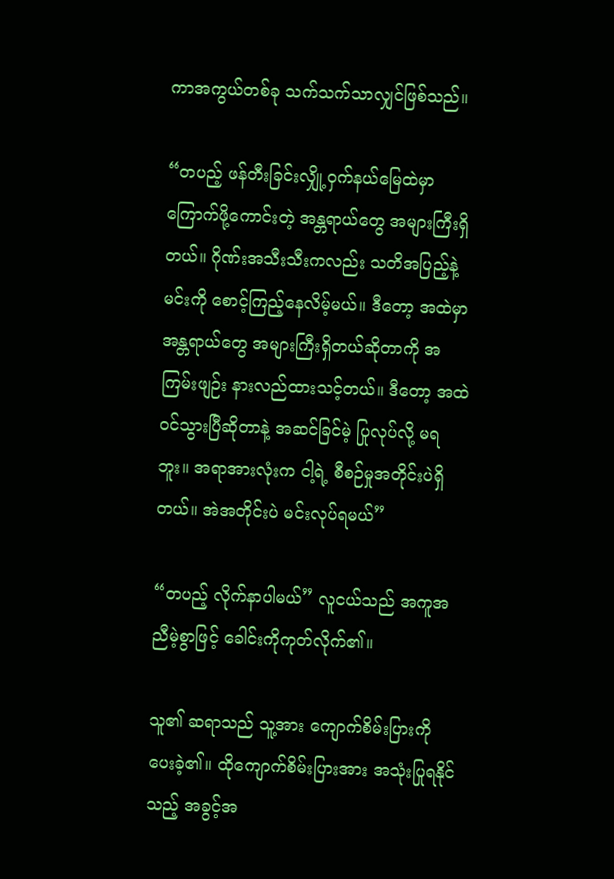ကာအကွယ်တစ်ခု သက်သက်သာလျှင်ဖြစ်သည်။

“တပည့် ဖန်တီးခြင်းလျှို့ဝှက်နယ်မြေထဲမှာ‌ ကြောက်ဖို့ကောင်းတဲ့ အန္တရာယ်တွေ အများကြီးရှိတယ်။ ဂိုဏ်းအသီးသီးကလည်း သတိအပြည့်နဲ့ မင်းကို စောင့်ကြည့်နေလိမ့်မယ်။ ဒီတော့ အထဲမှာ အန္တရာယ်တွေ အများကြီးရှိတယ်ဆိုတာကို အကြမ်းဖျဉ်း နားလည်ထားသင့်တယ်။ ဒီတော့ အထဲဝင်သွားပြီဆိုတာနဲ့ အဆင်ခြင်မဲ့ ပြုလုပ်လို့ မရဘူး။ အရာအားလုံးက ငါ့ရဲ့ စီစဉ်မှုအတိုင်းပဲရှိတယ်။ အဲအတိုင်းပဲ မင်းလုပ်ရမယ်”

“တပည့် လိုက်နာပါမယ်” လူငယ်သည် အကူအညီမဲ့စွာဖြင့် ခေါင်းကိုကုတ်လိုက်၏။

သူ၏ ဆရာသည် သူ့အား ကျောက်စိမ်းပြားကို ပေးခဲ့၏။ ထိုကျောက်စိမ်းပြားအား အသုံးပြုရနိုင်သည့် အခွင့်အ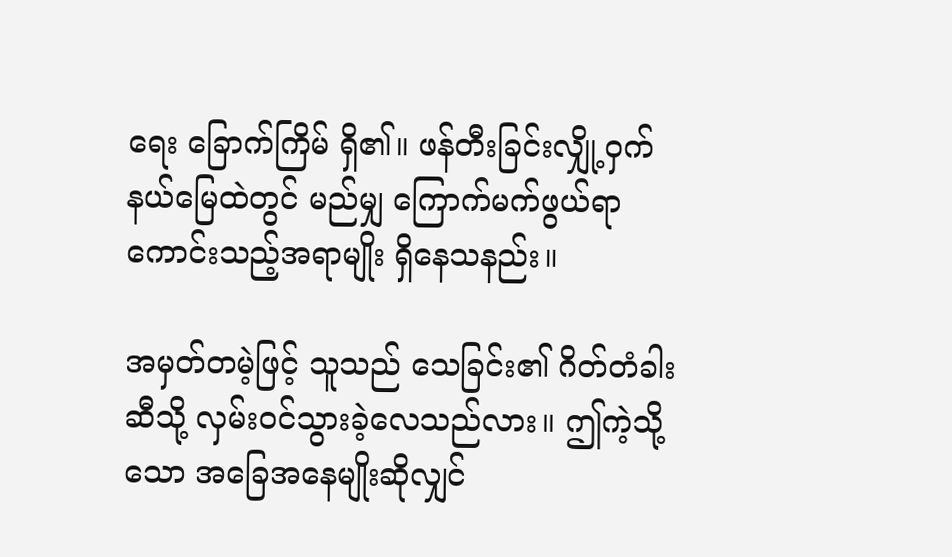ရေး ခြောက်ကြိမ် ရှိ၏။ ဖန်တီးခြင်းလျှို့ဝှက်နယ်မြေထဲတွင် မည်မျှ ကြောက်မက်ဖွယ်ရာ ကောင်းသည့်အရာမျိုး ရှိနေသနည်း။

အမှတ်တမဲ့ဖြင့် သူသည် သေခြင်း၏ ဂိတ်တံခါးဆီသို့ လှမ်းဝင်သွားခဲ့လေသည်လား။ ဤကဲ့သို့သော အခြေအနေမျိုးဆိုလျှင်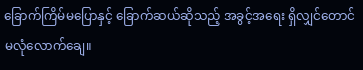ခြောက်ကြိမ်မပြောနှင့် ခြောက်ဆယ်ဆိုသည့် အခွင့်အရေး ရှိလျှင်တောင် မလုံလောက်ချေ။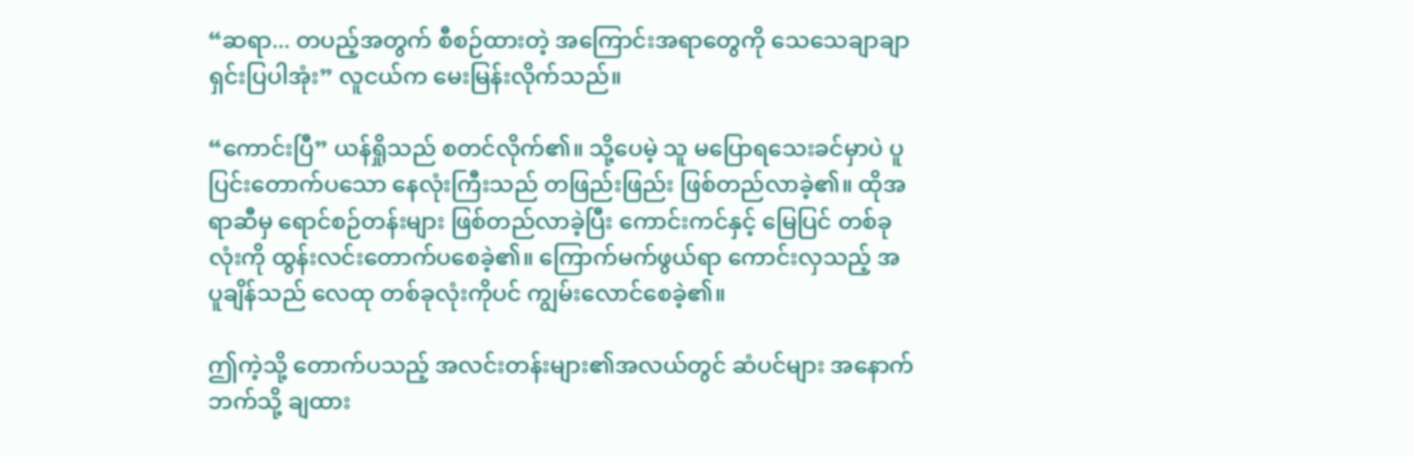“ဆရာ... တပည့်အတွက် စီစဉ်ထားတဲ့ အကြောင်းအရာတွေကို သေသေချာချာ ရှင်းပြပါအုံး” လူငယ်က မေးမြန်းလိုက်သည်။

“ကောင်းပြီ” ယန်ရှိုသည် စတင်လိုက်၏။ သို့ပေမဲ့ သူ မပြောရသေးခင်မှာပဲ ပူပြင်းတောက်ပသော နေလုံးကြီးသည် တဖြည်းဖြည်း ဖြစ်တည်လာခဲ့၏။ ထိုအရာဆီမှ ရောင်စဉ်တန်းများ ဖြစ်တည်လာခဲ့ပြီး ကောင်းကင်နှင့် မြေပြင် တစ်ခုလုံးကို ထွန်းလင်းတောက်ပစေခဲ့၏။ ကြောက်မက်ဖွယ်ရာ ကောင်းလှသည့် အပူချိန်သည် လေထု တစ်ခုလုံးကိုပင် ကျွမ်းလောင်စေခဲ့၏။

ဤကဲ့သို့ တောက်ပသည့် အလင်းတန်းများ၏အလယ်တွင် ဆံပင်များ အနောက်ဘက်သို့ ချထား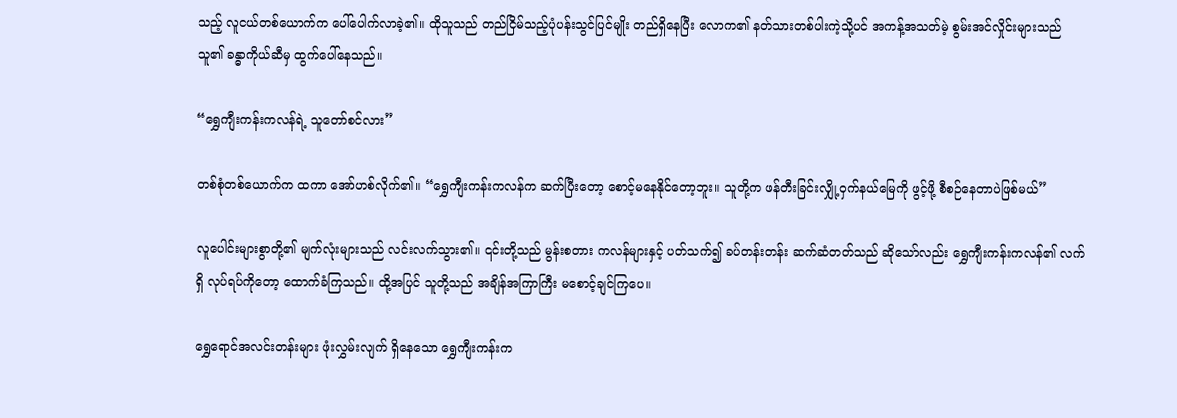သည့် လူငယ်တစ်ယောက်က ပေါ်ပေါက်လာခဲ့၏။ ထိုသူသည် တည်ငြိမ်သည့်ပုံပန်းသွင်ပြင်မျိုး တည်ရှိနေပြီး လောက၏ နတ်သားတစ်ပါးကဲ့သို့ပင် အကန့်အသတ်မဲ့ စွမ်းအင်လှိုင်းများသည် သူ၏ ခန္ဓာကိုယ်ဆီမှ ထွက်ပေါ်နေသည်။

“ရွှေကျီးကန်းကလန်ရဲ့ သူတော်စင်လား”

တစ်စုံတစ်ယောက်က ထကာ အော်ဟစ်လိုက်၏။ “ရွှေကျီးကန်းကလန်က ဆက်ပြီးတော့ စောင့်မနေနိုင်တော့ဘူး။ သူတို့က ဖန်တီးခြင်းလျှို့ဝှက်နယ်မြေကို ဖွင့်ဖို့ စီစဉ်နေတာပဲဖြစ်မယ်”

လူပေါင်းများစွာတို့၏ မျက်လုံးများသည် လင်းလက်သွား၏။ ၎င်းတို့သည် မွန်းစတား ကလန်များနှင့် ပတ်သက်၍ ခပ်တန်းတန်း ဆက်ဆံတတ်သည် ဆိုသော်လည်း ရွှေကျီးကန်းကလန်၏ လက်ရှိ လုပ်ရပ်ကိုတော့ ထောက်ခံကြသည်။ ထို့အပြင် သူတို့သည် အချိန်အကြာကြီး မစောင့်ချင်ကြပေ။

ရွှေရောင်အလင်းတန်းများ ဖုံးလွှမ်းလျက် ရှိနေသော ရွှေကျီးကန်းက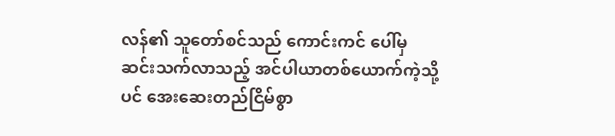လန်၏ သူတော်စင်သည် ကောင်းကင် ပေါ်မှ ဆင်းသက်လာသည့် အင်ပါယာတစ်ယောက်ကဲ့သို့ပင် အေးဆေးတည်ငြိမ်စွာ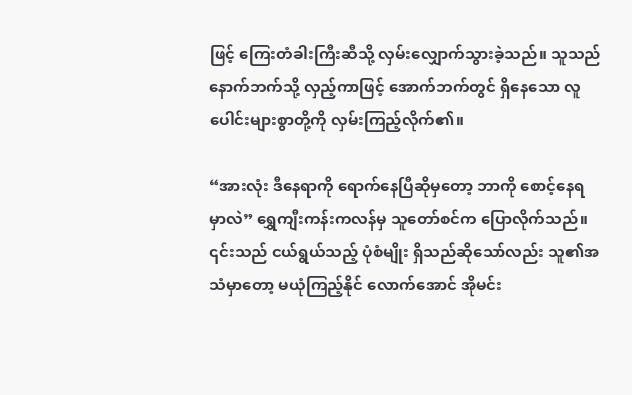ဖြင့် ကြေးတံခါးကြီးဆီသို့ လှမ်းလျှောက်သွားခဲ့သည်။ သူသည် နောက်ဘက်သို့ လှည့်ကာဖြင့် အောက်ဘက်တွင် ရှိနေသော လူပေါင်းများစွာတို့ကို လှမ်းကြည့်လိုက်၏။

“အားလုံး ဒီနေရာကို ရောက်နေပြီဆိုမှတော့ ဘာကို စောင့်နေရမှာလဲ” ရွှေကျီးကန်းကလန်မှ သူတော်စင်က ပြောလိုက်သည်။ ၎င်းသည် ငယ်ရွယ်သည့် ပုံစံမျိုး ရှိသည်ဆိုသော်လည်း သူ၏အသံမှာတော့ မယုံကြည့်နိုင် လောက်အောင် အိုမင်း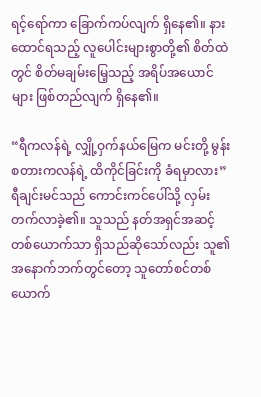ရင့်ရော်ကာ ခြောက်ကပ်လျက် ရှိနေ၏။ နားထောင်ရသည့် လူပေါင်းများစွာတို့၏ စိတ်ထဲတွင် စိတ်မချမ်းမြေ့သည့် အရိပ်အယောင်များ ဖြစ်တည်လျက် ရှိနေ၏။

“ရီကလန်ရဲ့ လျှို့ဝှက်နယ်မြေက မင်းတို့ မွန်းစတားကလန်ရဲ့ ထိကိုင်ခြင်းကို ခံရမှာလား” ရီချင်းမင်သည် ကောင်းကင်ပေါ်သို့ လှမ်းတက်လာခဲ့၏။ သူသည် နတ်အရှင်အဆင့် တစ်ယောက်သာ ရှိသည်ဆိုသော်လည်း သူ၏ အနောက်ဘက်တွင်တော့ သူတော်စင်တစ်ယောက်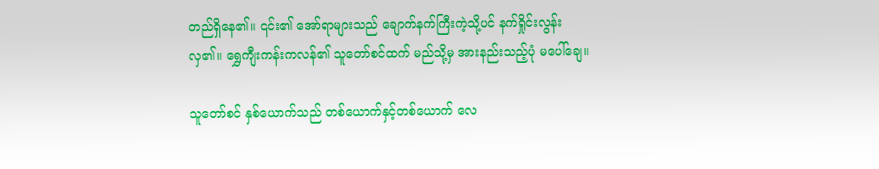တည်ရှိနေ၏။ ၎င်း၏ အော်ရာများသည် ချောက်နက်ကြီးကဲ့သို့ပင် နက်ရှိုင်းလွန်းလှ၏။ ရွှေကျီးကန်းကလန်၏ သူတော်စင်ထက် မည်သို့မှ အားနည်းသည့်ပုံ မပေါ်ချေ။

သူတော်စင် နှစ်ယောက်သည် တစ်ယောက်နှင့်တစ်ယောက် လေ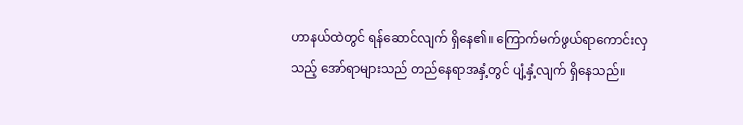ဟာနယ်ထဲတွင် ရန်ဆောင်လျက် ရှိနေ၏။ ကြောက်မက်ဖွယ်ရာကောင်းလှသည့် အော်ရာများသည် တည်နေရာအနှံ့တွင် ပျံ့နှံ့လျက် ရှိနေသည်။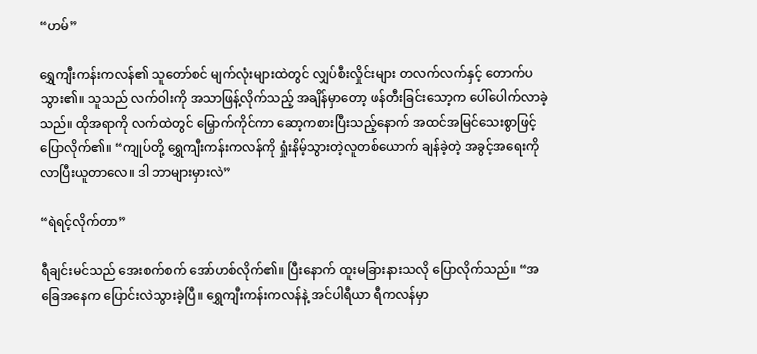“ဟမ်”

ရွှေကျီးကန်းကလန်၏ သူတော်စင် မျက်လုံးများထဲတွင် လျှပ်စီးလှိုင်းများ တလက်လက်နှင့် တောက်ပသွား၏။ သူသည် လက်ဝါးကို အသာဖြန့်လိုက်သည့် အချိန်မှာတော့ ဖန်တီးခြင်းသော့က ပေါ်ပေါက်လာခဲ့သည်။ ထိုအရာကို လက်ထဲတွင် မြှောက်ကိုင်ကာ ဆော့ကစားပြီးသည့်နောက် အထင်အမြင်သေးစွာဖြင့် ပြောလိုက်၏။ “ကျုပ်တို့ ရွှေကျီးကန်းကလန်ကို ရှုံးနိမ့်သွားတဲ့လူတစ်ယောက် ချန်ခဲ့တဲ့ အခွင့်အရေးကို လာပြီးယူတာလေ။ ဒါ ဘာများမှားလဲ”

“ရဲရင့်လိုက်တာ”

ရီချင်းမင်သည် အေးစက်စက် အော်ဟစ်လိုက်၏။ ပြီးနောက် ထူးမခြားနားသလို ပြောလိုက်သည်။ “အခြေအနေက ပြောင်းလဲသွားခဲ့ပြီ။ ရွှေကျီးကန်းကလန်နဲ့ အင်ပါရီယာ ရီကလန်မှာ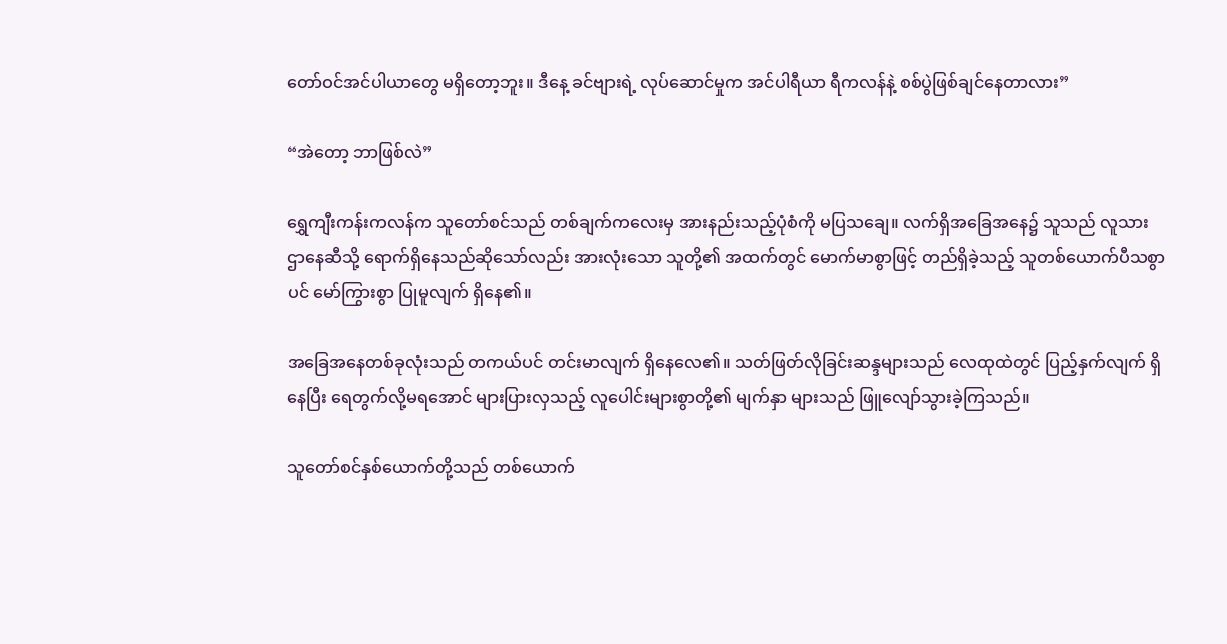တော်ဝင်အင်ပါယာတွေ မရှိတော့ဘူး။ ဒီနေ့ ခင်ဗျားရဲ့ လုပ်ဆောင်မှုက အင်ပါရီယာ ရီကလန်နဲ့ စစ်ပွဲဖြစ်ချင်နေတာလား”

“အဲတော့ ဘာဖြစ်လဲ”

ရွှေကျီးကန်းကလန်က သူတော်စင်သည် တစ်ချက်ကလေးမှ အားနည်းသည့်ပုံစံကို မပြသချေ။ လက်ရှိအခြေအနေ၌ သူသည် လူသားဌာနေဆီသို့ ရောက်ရှိနေသည်ဆိုသော်လည်း အားလုံးသော သူတို့၏ အထက်တွင် မောက်မာစွာဖြင့် တည်ရှိခဲ့သည့် သူတစ်ယောက်ပီသစွာပင် မော်ကြွားစွာ ပြုမူလျက် ရှိနေ၏။

အခြေအနေတစ်ခုလုံးသည် တကယ်ပင် တင်းမာလျက် ရှိနေလေ၏။ သတ်ဖြတ်လိုခြင်းဆန္ဒများသည် လေထုထဲတွင် ပြည့်နှက်လျက် ရှိနေပြီး ရေတွက်လို့မရအောင် များပြားလှသည့် လူပေါင်းများစွာတို့၏ မျက်နှာ များသည် ဖြူလျော်သွားခဲ့ကြသည်။

သူတော်စင်နှစ်ယောက်တို့သည် တစ်ယောက်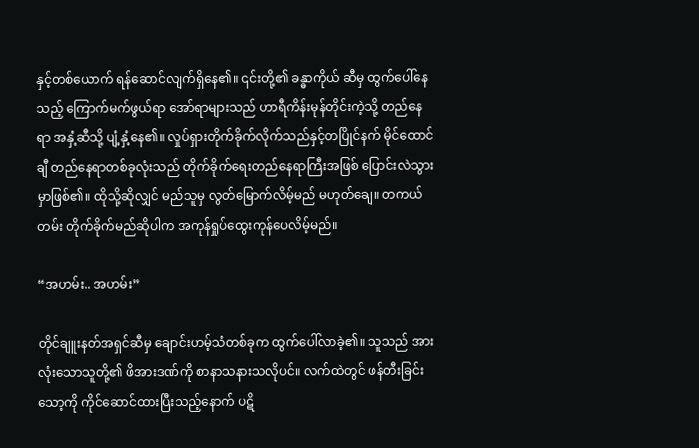နှင့်တစ်ယောက် ရန်ဆောင်လျက်ရှိနေ၏။ ၎င်းတို့၏ ခန္ဓာကိုယ် ဆီမှ ထွက်ပေါ်နေသည့် ကြောက်မက်ဖွယ်ရာ အော်ရာများသည် ဟာရီကိန်းမုန်တိုင်းကဲ့သို့ တည်နေရာ အနှံ့ဆီသို့ ပျံ့နှံ့နေ၏။ လှုပ်ရှားတိုက်ခိုက်လိုက်သည်နှင့်တပြိုင်နက် မိုင်ထောင်ချီ တည်နေရာတစ်ခုလုံးသည် တိုက်ခိုက်ရေးတည်နေရာကြီးအဖြစ် ပြောင်းလဲသွားမှာဖြစ်၏။ ထိုသို့ဆိုလျှင် မည်သူမှ လွတ်မြောက်လိမ့်မည် မဟုတ်ချေ။ တကယ်တမ်း တိုက်ခိုက်မည်ဆိုပါက အကုန်ရှုပ်ထွေးကုန်ပေလိမ့်မည်။

“အဟမ်း.. အဟမ်း”

တိုင်ချူးနတ်အရှင်ဆီမှ ချောင်းဟမ့်သံတစ်ခုက ထွက်ပေါ်လာခဲ့၏။ သူသည် အားလုံးသောသူတို့၏ ဖိအားဒဏ်ကို စာနာသနားသလိုပင်။ လက်ထဲတွင် ဖန်တီးခြင်းသော့ကို ကိုင်ဆောင်ထားပြီးသည့်နောက် ပဋိ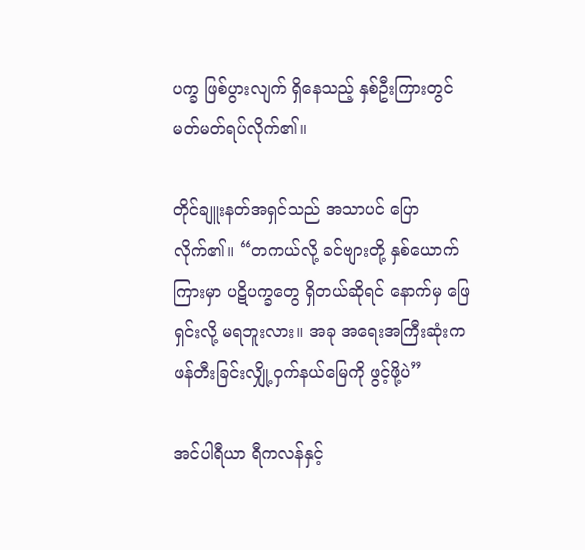ပက္ခ ဖြစ်ပွားလျက် ရှိနေသည့် နှစ်ဦးကြားတွင် မတ်မတ်ရပ်လိုက်၏။

တိုင်ချူးနတ်အရှင်သည် အသာပင် ပြောလိုက်၏။ “တကယ်လို့ ခင်ဗျားတို့ နှစ်ယောက်ကြားမှာ ပဋိပက္ခတွေ ရှိတယ်ဆိုရင် နောက်မှ ဖြေရှင်းလို့ မရဘူးလား။ အခု အရေးအကြီးဆုံးက ဖန်တီးခြင်းလျှို့ဝှက်နယ်မြေကို ဖွင့်ဖို့ပဲ”

အင်ပါရီယာ ရီကလန်နှင့်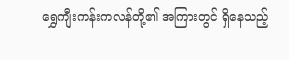ရွှေကျီးကန်းကလန်တို့၏ အကြားတွင် ရှိနေသည့်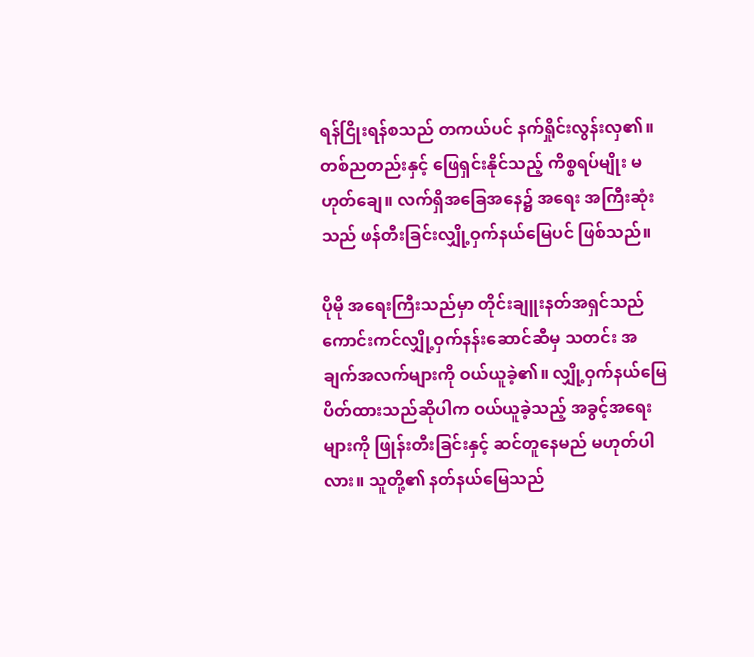ရန်ငြိုးရန်စသည် တကယ်ပင် နက်ရှိုင်းလွန်းလှ၏။ တစ်ညတည်းနှင့် ဖြေရှင်းနိုင်သည့် ကိစ္စရပ်မျိုး မဟုတ်ချေ။ လက်ရှိအခြေအနေ၌ အရေး အကြီးဆုံးသည် ဖန်တီးခြင်းလျှို့ဝှက်နယ်မြေပင် ဖြစ်သည်။

ပိုမို အရေးကြီးသည်မှာ တိုင်းချူးနတ်အရှင်သည် ကောင်းကင်လျှို့ဝှက်နန်းဆောင်ဆီမှ သတင်း အချက်အလက်များကို ဝယ်ယူခဲ့၏။ လျှို့ဝှက်နယ်မြေ ပိတ်ထားသည်ဆိုပါက ဝယ်ယူခဲ့သည့် အခွင့်အရေး များကို ဖြုန်းတီးခြင်းနှင့် ဆင်တူနေမည် မဟုတ်ပါလား။ သူတို့၏ နတ်နယ်မြေသည်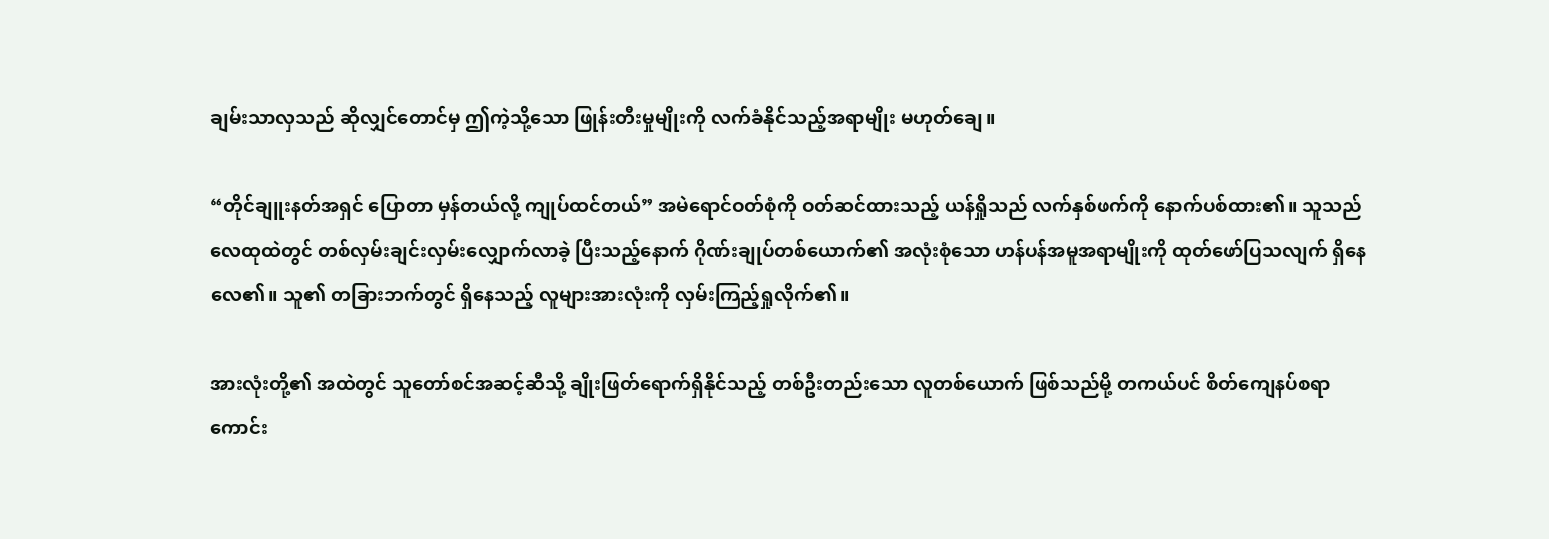ချမ်းသာလှသည် ဆိုလျှင်တောင်မှ ဤကဲ့သို့သော ဖြုန်းတီးမှုမျိုးကို လက်ခံနိုင်သည့်အရာမျိုး မဟုတ်ချေ။

“တိုင်ချူးနတ်အရှင် ပြောတာ မှန်တယ်လို့ ကျုပ်ထင်တယ်” အမဲရောင်ဝတ်စုံကို ဝတ်ဆင်ထားသည့် ယန်ရှိုသည် လက်နှစ်ဖက်ကို နောက်ပစ်ထား၏။ သူသည် လေထုထဲတွင် တစ်လှမ်းချင်းလှမ်းလျှောက်လာခဲ့ ပြီးသည့်နောက် ဂိုဏ်းချုပ်တစ်ယောက်၏ အလုံးစုံသော ဟန်ပန်အမူအရာမျိုးကို ထုတ်ဖော်ပြသလျက် ရှိနေလေ၏။ သူ၏ တခြားဘက်တွင် ရှိနေသည့် လူများအားလုံးကို လှမ်းကြည့်ရှုလိုက်၏။

အားလုံးတို့၏ အထဲတွင် သူတော်စင်အဆင့်ဆီသို့ ချိုးဖြတ်ရောက်ရှိနိုင်သည့် တစ်ဦးတည်းသော လူတစ်ယောက် ဖြစ်သည်မို့ တကယ်ပင် စိတ်ကျေနပ်စရာ ကောင်း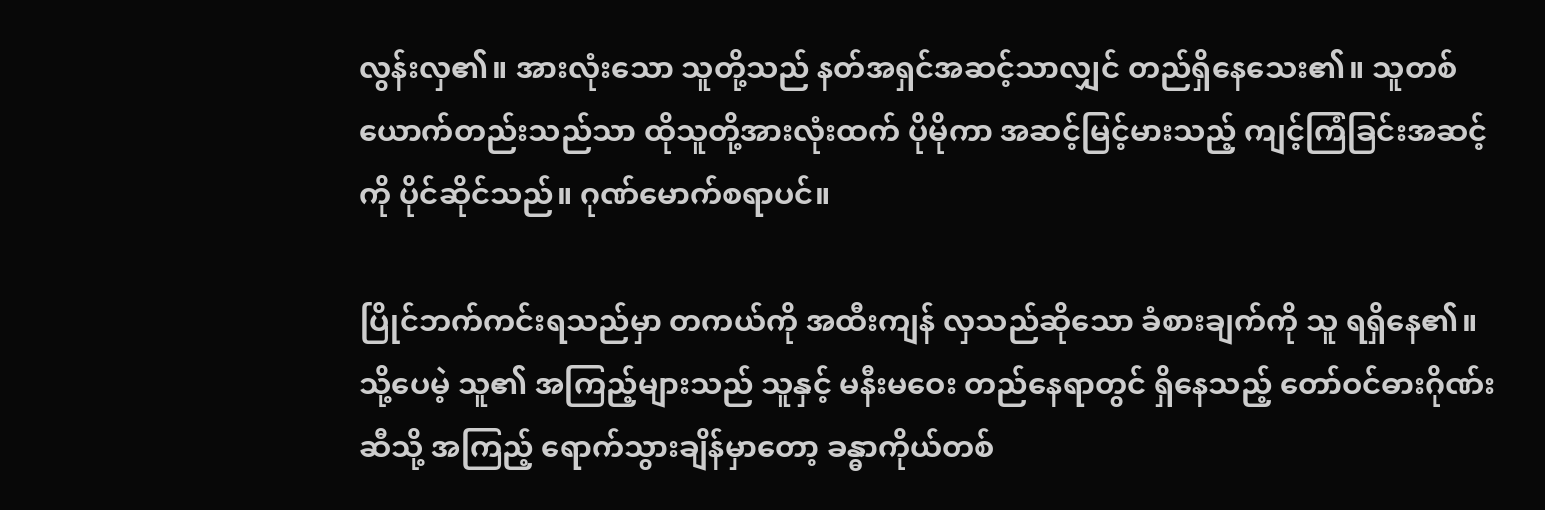လွန်းလှ၏။ အားလုံးသော သူတို့သည် နတ်အရှင်အဆင့်သာလျှင် တည်ရှိနေသေး၏။ သူတစ်ယောက်တည်းသည်သာ ထိုသူတို့အားလုံးထက် ပိုမိုကာ အဆင့်မြင့်မားသည့် ကျင့်ကြံခြင်းအဆင့်ကို ပိုင်ဆိုင်သည်။ ဂုဏ်မောက်စရာပင်။

ပြိုင်ဘက်ကင်းရသည်မှာ တကယ်ကို အထီးကျန် လှသည်ဆိုသော ခံစားချက်ကို သူ ရရှိနေ၏။ သို့ပေမဲ့ သူ၏ အကြည့်များသည် သူနှင့် မနီးမဝေး တည်နေရာတွင် ရှိနေသည့် တော်ဝင်ဓားဂိုဏ်းဆီသို့ အကြည့် ရောက်သွားချိန်မှာတော့ ခန္ဓာကိုယ်တစ်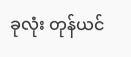ခုလုံး တုန်ယင်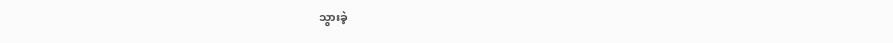သွားခဲ့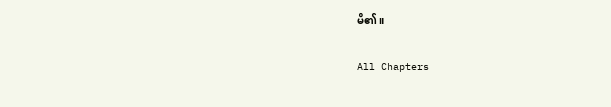မိ၏။

All Chapters